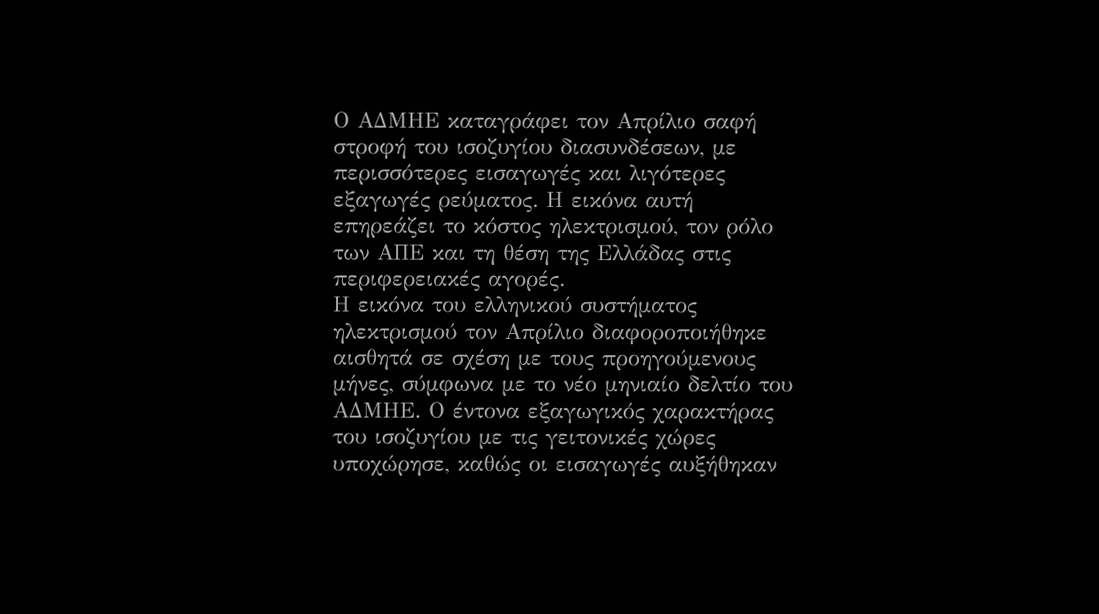Ο ΑΔΜΗΕ καταγράφει τον Απρίλιο σαφή στροφή του ισοζυγίου διασυνδέσεων, με περισσότερες εισαγωγές και λιγότερες εξαγωγές ρεύματος. Η εικόνα αυτή επηρεάζει το κόστος ηλεκτρισμού, τον ρόλο των ΑΠΕ και τη θέση της Ελλάδας στις περιφερειακές αγορές.
Η εικόνα του ελληνικού συστήματος ηλεκτρισμού τον Απρίλιο διαφοροποιήθηκε αισθητά σε σχέση με τους προηγούμενους μήνες, σύμφωνα με το νέο μηνιαίο δελτίο του ΑΔΜΗΕ. Ο έντονα εξαγωγικός χαρακτήρας του ισοζυγίου με τις γειτονικές χώρες υποχώρησε, καθώς οι εισαγωγές αυξήθηκαν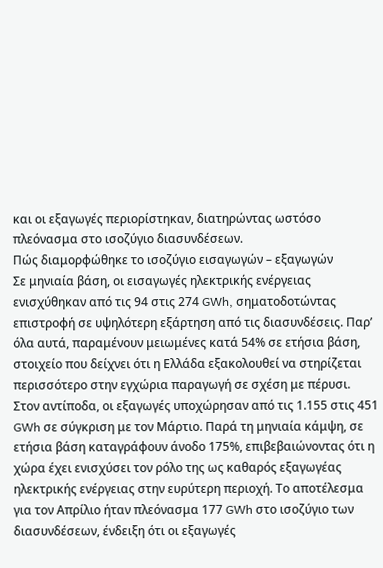και οι εξαγωγές περιορίστηκαν, διατηρώντας ωστόσο πλεόνασμα στο ισοζύγιο διασυνδέσεων.
Πώς διαμορφώθηκε το ισοζύγιο εισαγωγών – εξαγωγών
Σε μηνιαία βάση, οι εισαγωγές ηλεκτρικής ενέργειας ενισχύθηκαν από τις 94 στις 274 GWh, σηματοδοτώντας επιστροφή σε υψηλότερη εξάρτηση από τις διασυνδέσεις. Παρ’ όλα αυτά, παραμένουν μειωμένες κατά 54% σε ετήσια βάση, στοιχείο που δείχνει ότι η Ελλάδα εξακολουθεί να στηρίζεται περισσότερο στην εγχώρια παραγωγή σε σχέση με πέρυσι.
Στον αντίποδα, οι εξαγωγές υποχώρησαν από τις 1.155 στις 451 GWh σε σύγκριση με τον Μάρτιο. Παρά τη μηνιαία κάμψη, σε ετήσια βάση καταγράφουν άνοδο 175%, επιβεβαιώνοντας ότι η χώρα έχει ενισχύσει τον ρόλο της ως καθαρός εξαγωγέας ηλεκτρικής ενέργειας στην ευρύτερη περιοχή. Το αποτέλεσμα για τον Απρίλιο ήταν πλεόνασμα 177 GWh στο ισοζύγιο των διασυνδέσεων, ένδειξη ότι οι εξαγωγές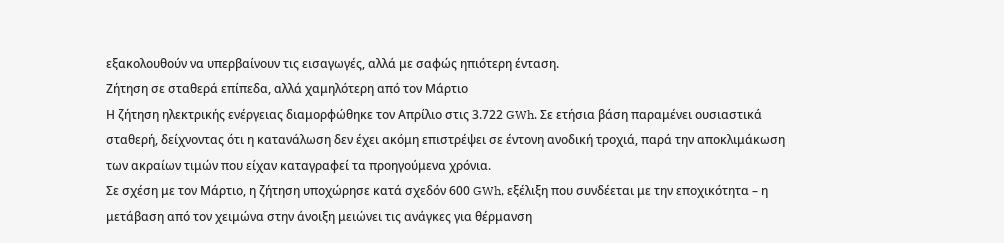εξακολουθούν να υπερβαίνουν τις εισαγωγές, αλλά με σαφώς ηπιότερη ένταση.
Ζήτηση σε σταθερά επίπεδα, αλλά χαμηλότερη από τον Μάρτιο
Η ζήτηση ηλεκτρικής ενέργειας διαμορφώθηκε τον Απρίλιο στις 3.722 GWh. Σε ετήσια βάση παραμένει ουσιαστικά σταθερή, δείχνοντας ότι η κατανάλωση δεν έχει ακόμη επιστρέψει σε έντονη ανοδική τροχιά, παρά την αποκλιμάκωση των ακραίων τιμών που είχαν καταγραφεί τα προηγούμενα χρόνια.
Σε σχέση με τον Μάρτιο, η ζήτηση υποχώρησε κατά σχεδόν 600 GWh, εξέλιξη που συνδέεται με την εποχικότητα – η μετάβαση από τον χειμώνα στην άνοιξη μειώνει τις ανάγκες για θέρμανση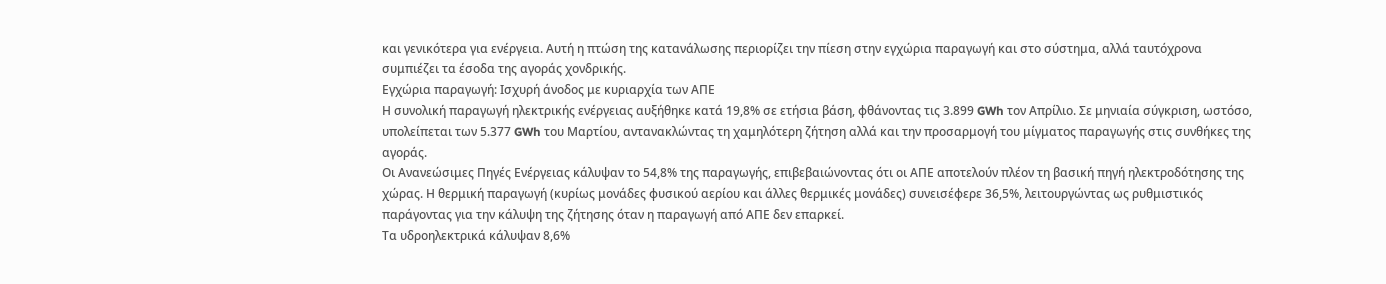και γενικότερα για ενέργεια. Αυτή η πτώση της κατανάλωσης περιορίζει την πίεση στην εγχώρια παραγωγή και στο σύστημα, αλλά ταυτόχρονα συμπιέζει τα έσοδα της αγοράς χονδρικής.
Εγχώρια παραγωγή: Ισχυρή άνοδος με κυριαρχία των ΑΠΕ
Η συνολική παραγωγή ηλεκτρικής ενέργειας αυξήθηκε κατά 19,8% σε ετήσια βάση, φθάνοντας τις 3.899 GWh τον Απρίλιο. Σε μηνιαία σύγκριση, ωστόσο, υπολείπεται των 5.377 GWh του Μαρτίου, αντανακλώντας τη χαμηλότερη ζήτηση αλλά και την προσαρμογή του μίγματος παραγωγής στις συνθήκες της αγοράς.
Οι Ανανεώσιμες Πηγές Ενέργειας κάλυψαν το 54,8% της παραγωγής, επιβεβαιώνοντας ότι οι ΑΠΕ αποτελούν πλέον τη βασική πηγή ηλεκτροδότησης της χώρας. Η θερμική παραγωγή (κυρίως μονάδες φυσικού αερίου και άλλες θερμικές μονάδες) συνεισέφερε 36,5%, λειτουργώντας ως ρυθμιστικός παράγοντας για την κάλυψη της ζήτησης όταν η παραγωγή από ΑΠΕ δεν επαρκεί.
Τα υδροηλεκτρικά κάλυψαν 8,6%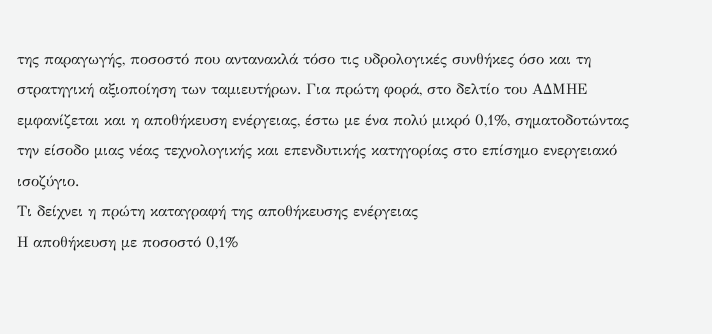της παραγωγής, ποσοστό που αντανακλά τόσο τις υδρολογικές συνθήκες όσο και τη στρατηγική αξιοποίηση των ταμιευτήρων. Για πρώτη φορά, στο δελτίο του ΑΔΜΗΕ εμφανίζεται και η αποθήκευση ενέργειας, έστω με ένα πολύ μικρό 0,1%, σηματοδοτώντας την είσοδο μιας νέας τεχνολογικής και επενδυτικής κατηγορίας στο επίσημο ενεργειακό ισοζύγιο.
Τι δείχνει η πρώτη καταγραφή της αποθήκευσης ενέργειας
Η αποθήκευση με ποσοστό 0,1%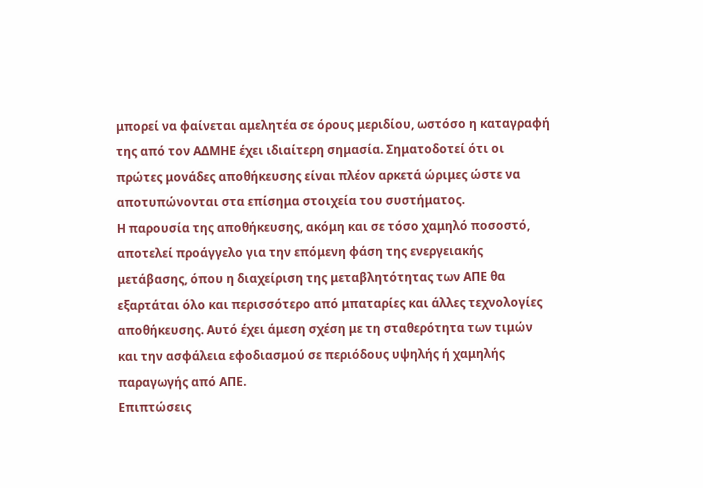μπορεί να φαίνεται αμελητέα σε όρους μεριδίου, ωστόσο η καταγραφή της από τον ΑΔΜΗΕ έχει ιδιαίτερη σημασία. Σηματοδοτεί ότι οι πρώτες μονάδες αποθήκευσης είναι πλέον αρκετά ώριμες ώστε να αποτυπώνονται στα επίσημα στοιχεία του συστήματος.
Η παρουσία της αποθήκευσης, ακόμη και σε τόσο χαμηλό ποσοστό, αποτελεί προάγγελο για την επόμενη φάση της ενεργειακής μετάβασης, όπου η διαχείριση της μεταβλητότητας των ΑΠΕ θα εξαρτάται όλο και περισσότερο από μπαταρίες και άλλες τεχνολογίες αποθήκευσης. Αυτό έχει άμεση σχέση με τη σταθερότητα των τιμών και την ασφάλεια εφοδιασμού σε περιόδους υψηλής ή χαμηλής παραγωγής από ΑΠΕ.
Επιπτώσεις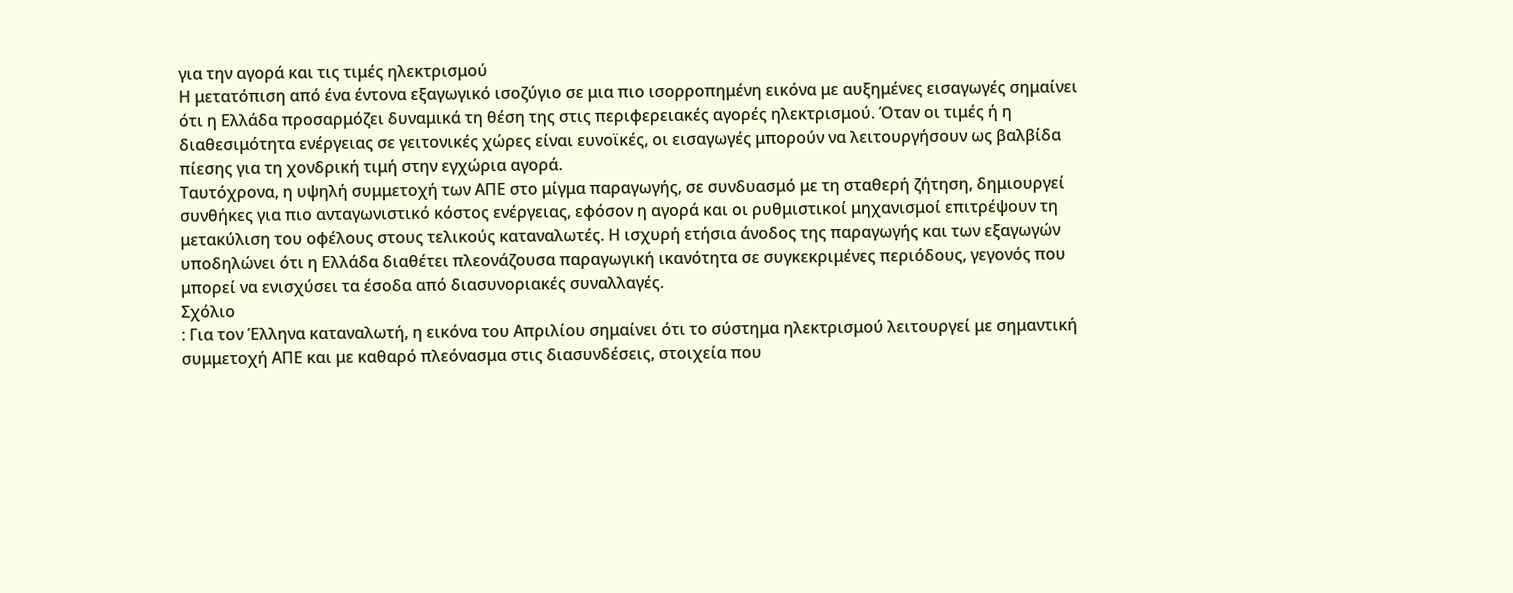για την αγορά και τις τιμές ηλεκτρισμού
Η μετατόπιση από ένα έντονα εξαγωγικό ισοζύγιο σε μια πιο ισορροπημένη εικόνα με αυξημένες εισαγωγές σημαίνει ότι η Ελλάδα προσαρμόζει δυναμικά τη θέση της στις περιφερειακές αγορές ηλεκτρισμού. Όταν οι τιμές ή η διαθεσιμότητα ενέργειας σε γειτονικές χώρες είναι ευνοϊκές, οι εισαγωγές μπορούν να λειτουργήσουν ως βαλβίδα πίεσης για τη χονδρική τιμή στην εγχώρια αγορά.
Ταυτόχρονα, η υψηλή συμμετοχή των ΑΠΕ στο μίγμα παραγωγής, σε συνδυασμό με τη σταθερή ζήτηση, δημιουργεί συνθήκες για πιο ανταγωνιστικό κόστος ενέργειας, εφόσον η αγορά και οι ρυθμιστικοί μηχανισμοί επιτρέψουν τη μετακύλιση του οφέλους στους τελικούς καταναλωτές. Η ισχυρή ετήσια άνοδος της παραγωγής και των εξαγωγών υποδηλώνει ότι η Ελλάδα διαθέτει πλεονάζουσα παραγωγική ικανότητα σε συγκεκριμένες περιόδους, γεγονός που μπορεί να ενισχύσει τα έσοδα από διασυνοριακές συναλλαγές.
Σχόλιο
: Για τον Έλληνα καταναλωτή, η εικόνα του Απριλίου σημαίνει ότι το σύστημα ηλεκτρισμού λειτουργεί με σημαντική συμμετοχή ΑΠΕ και με καθαρό πλεόνασμα στις διασυνδέσεις, στοιχεία που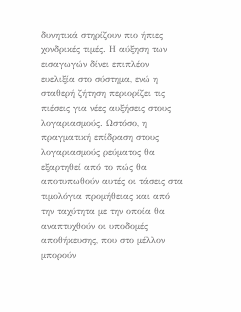δυνητικά στηρίζουν πιο ήπιες χονδρικές τιμές. Η αύξηση των εισαγωγών δίνει επιπλέον ευελιξία στο σύστημα, ενώ η σταθερή ζήτηση περιορίζει τις πιέσεις για νέες αυξήσεις στους λογαριασμούς. Ωστόσο, η πραγματική επίδραση στους λογαριασμούς ρεύματος θα εξαρτηθεί από το πώς θα αποτυπωθούν αυτές οι τάσεις στα τιμολόγια προμήθειας και από την ταχύτητα με την οποία θα αναπτυχθούν οι υποδομές αποθήκευσης, που στο μέλλον μπορούν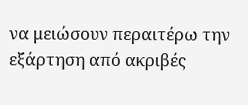να μειώσουν περαιτέρω την εξάρτηση από ακριβές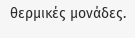θερμικές μονάδες.